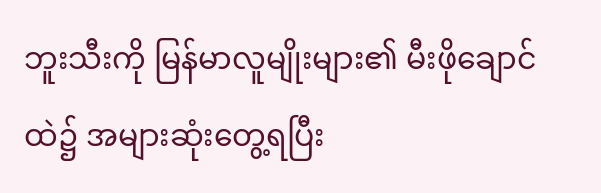ဘူးသီးကို မြန်မာလူမျိုးများ၏ မီးဖိုချောင်ထဲ၌ အများဆုံးတွေ့ရပြီး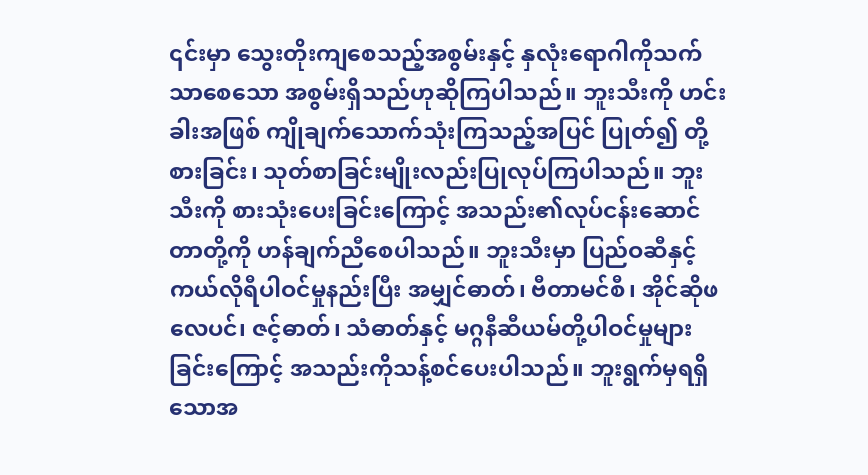၎င်းမှာ သွေးတိုးကျစေသည့်အစွမ်းနှင့် နှလုံးရောဂါကိုသက်သာစေသော အစွမ်းရှိသည်ဟုဆိုကြပါသည်။ ဘူးသီးကို ဟင်းခါးအဖြစ် ကျိုချက်သောက်သုံးကြသည့်အပြင် ပြုတ်၍ တို့စားခြင်း၊ သုတ်စာခြင်းမျိုးလည်းပြုလုပ်ကြပါသည်။ ဘူးသီးကို စားသုံးပေးခြင်းကြောင့် အသည်း၏လုပ်ငန်းဆောင်တာတို့ကို ဟန်ချက်ညီစေပါသည်။ ဘူးသီးမှာ ပြည်ဝဆီနှင့် ကယ်လိုရီပါဝင်မှုနည်းပြီး အမျှင်ဓာတ်၊ ဗီတာမင်စီ၊ အိုင်ဆိုဖလေပင်၊ ဇင့်ဓာတ်၊ သံဓာတ်နှင့် မဂ္ဂနီဆီယမ်တို့ပါဝင်မှုများခြင်းကြောင့် အသည်းကိုသန့်စင်ပေးပါသည်။ ဘူးရွက်မှရရှိသောအ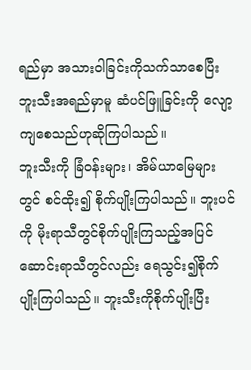ရည်မှာ အသားဝါခြင်းကိုသက်သာစေပြီး ဘူးသီးအရည်မှာမူ ဆံပင်ဖြူခြင်းကို လျော့ကျစေသည်ဟုဆိုကြပါသည်။
ဘူးသီးကို ခြံဝန်းများ၊ အိမ်ယာမြေများတွင် စင်ထိုး၍ စိုက်ပျိုးကြပါသည်။ ဘူးပင်ကို မိုးရာသီတွင်စိုက်ပျိုးကြသည့်အပြင် ဆောင်းရာသီတွင်လည်း ရေသွင်း၍စိုက်ပျိုးကြပါသည်။ ဘူးသီးကိုစိုက်ပျိုးပြီး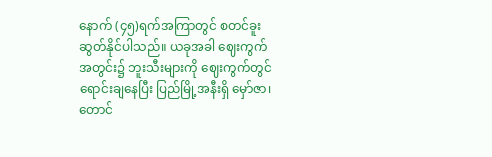နောက် (၄၅)ရက်အကြာတွင် စတင်ခူးဆွတ်နိုင်ပါသည်။ ယခုအခါ ဈေးကွက်အတွင်း၌ ဘူးသီးများကို ဈေးကွက်တွင်ရောင်းချနေပြီး ပြည်မြို့အနီးရှိ မှော်ဇာ၊ တောင်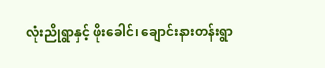လုံးညိုရွာနှင့် ဖိုးခေါင်၊ ချောင်းနားတန်းရွာ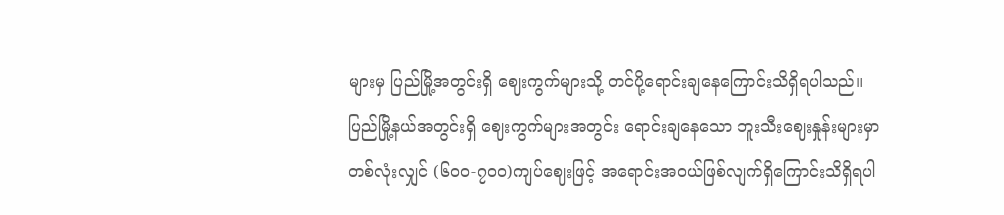များမှ ပြည်မြို့အတွင်းရှိ ဈေးကွက်များသို့ တင်ပို့ရောင်းချနေကြောင်းသိရှိရပါသည်။ ပြည်မြို့နယ်အတွင်းရှိ ဈေးကွက်များအတွင်း ရောင်းချနေသော ဘူးသီးဈေးနှုန်းများမှာ တစ်လုံးလျှင် (၆၀၀-၇၀၀)ကျပ်ဈေးဖြင့် အရောင်းအဝယ်ဖြစ်လျက်ရှိကြောင်းသိရှိရပါ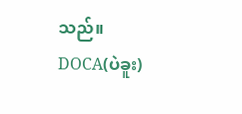သည်။
DOCA(ပဲခူး)